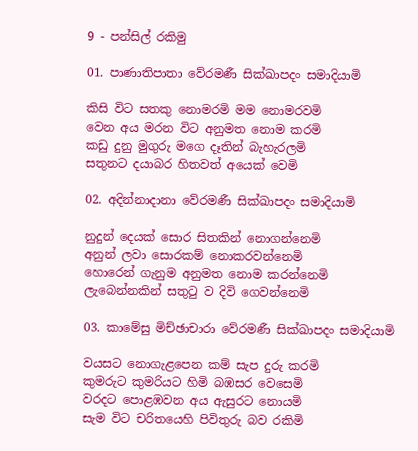9 - පන්සිල් රකිමු

01. පාණාතිපාතා වේරමණී සික්ඛාපදං සමාදියාමි

කිසි විට සතකු නොමරමි මම නොමරවමි
වෙන අය මරන විට අනුමත නොම කරමි
කඩු දුනු මුගුරු මගෙ දෑතින් බැහැරලමි
සතුනට දයාබර හිතවත් අයෙක් වෙමි

02. අදින්නාදානා වේරමණී සික්ඛාපදං සමාදියාමි

නුදුන් දෙයක් සොර සිතකින් නොගන්නෙමි
අනුන් ලවා සොරකම් නොකරවන්නෙමි
හොරෙන් ගැනුම අනුමත නොම කරන්නෙමි
ලැබෙන්නකින් සතුටු ව දිවි ගෙවන්නෙමි

03. කාමේසු මිච්ඡාචාරා වේරමණී සික්ඛාපදං සමාදියාමි

වයසට නොගැළපෙන කම් සැප දුරු කරමි
කුමරුට කුමරියට හිමි බඹසර වෙසෙමි
වරදට පොළඹවන අය ඇසුරට නොයමි
සැම විට චරිතයෙහි පිවිතුරු බව රකිමි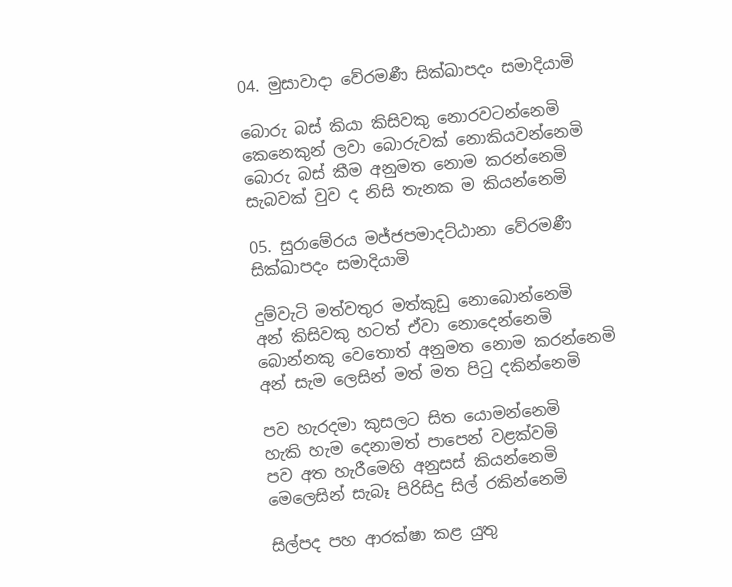04. මුසාවාදා වේරමණී සික්ඛාපදං සමාදියාමි

බොරු බස් කියා කිසිවකු නොරවටන්නෙමි
කෙනෙකුන් ලවා බොරුවක් නොකියවන්නෙමි
බොරු බස් කීම අනුමත නොම කරන්නෙමි
සැබවක් වුව ද නිසි තැනක ම කියන්නෙමි

05. සුරාමේරය මජ්ජපමාදට්ඨානා වේරමණී සික්ඛාපදං සමාදියාමි

දුම්වැටි මත්වතුර මත්කුඩු නොබොන්නෙමි
අන් කිසිවකු හටත් ඒවා නොදෙන්නෙමි
බොන්නකු වෙතොත් අනුමත නොම කරන්නෙමි
අන් සැම ලෙසින් මත් මත පිටු දකින්නෙමි

පව හැරදමා කුසලට සිත යොමන්නෙමි
හැකි හැම දෙනාමත් පාපෙන් වළක්වමි
පව අත හැරීමෙහි අනුසස් කියන්නෙමි
මෙලෙසින් සැබෑ පිරිසිදු සිල් රකින්නෙමි

සිල්පද පහ ආරක්ෂා කළ යුතු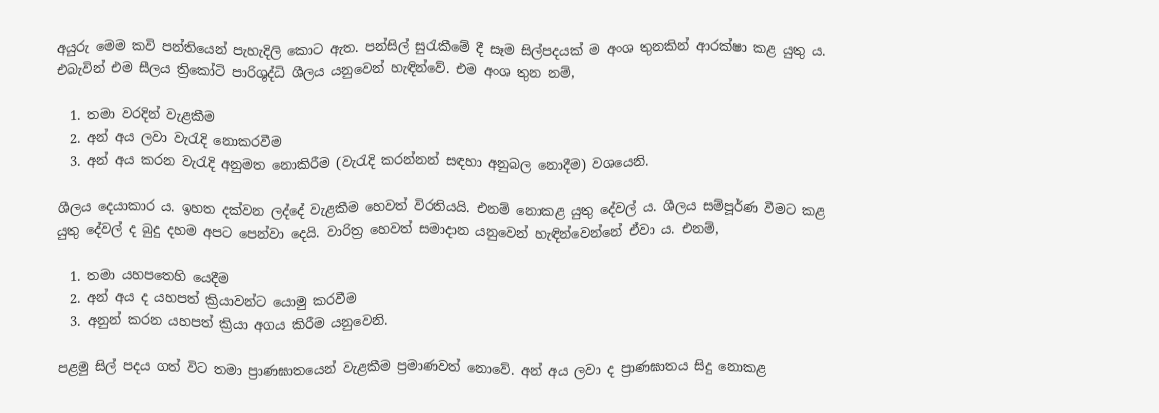අයුරු මෙම කවි පන්තියෙන් පැහැදිලි කොට ඇත. පන්සිල් සුරැකීමේ දී සෑම සිල්පදයක් ම අංශ තුනකින් ආරක්ෂා කළ යුතු ය. එබැවින් එම සීලය ත්‍රිකෝටි පාරිශුද්ධි ශීලය යනුවෙන් හැඳින්වේ. එම අංශ තුන නම්,

  1. තමා වරදින් වැළකීම
  2. අන් අය ලවා වැරැදි නොකරවීම
  3. අන් අය කරන වැරැදි අනුමත නොකිරීම (වැරැදි කරන්නන් සඳහා අනුබල නොදීම) වශයෙනි.

ශීලය දෙයාකාර ය. ඉහත දක්වන ලද්දේ වැළකීම හෙවත් විරතියයි. එනම් නොකළ යුතු දේවල් ය. ශීලය සම්පූර්ණ වීමට කළ යුතු දේවල් ද බුදු දහම අපට පෙන්වා දෙයි. වාරිත්‍ර හෙවත් සමාදාන යනුවෙන් හැඳින්වෙන්නේ ඒවා ය. එනම්,

  1. තමා යහපතෙහි යෙදීම
  2. අන් අය ද යහපත් ක්‍රියාවන්ට යොමු කරවීම
  3. අනුන් කරන යහපත් ක්‍රියා අගය කිරීම යනුවෙනි.

පළමු සිල් පදය ගත් විට තමා ප්‍රාණඝාතයෙන් වැළකීම ප්‍රමාණවත් නොවේ. අන් අය ලවා ද ප්‍රාණඝාතය සිදු නොකළ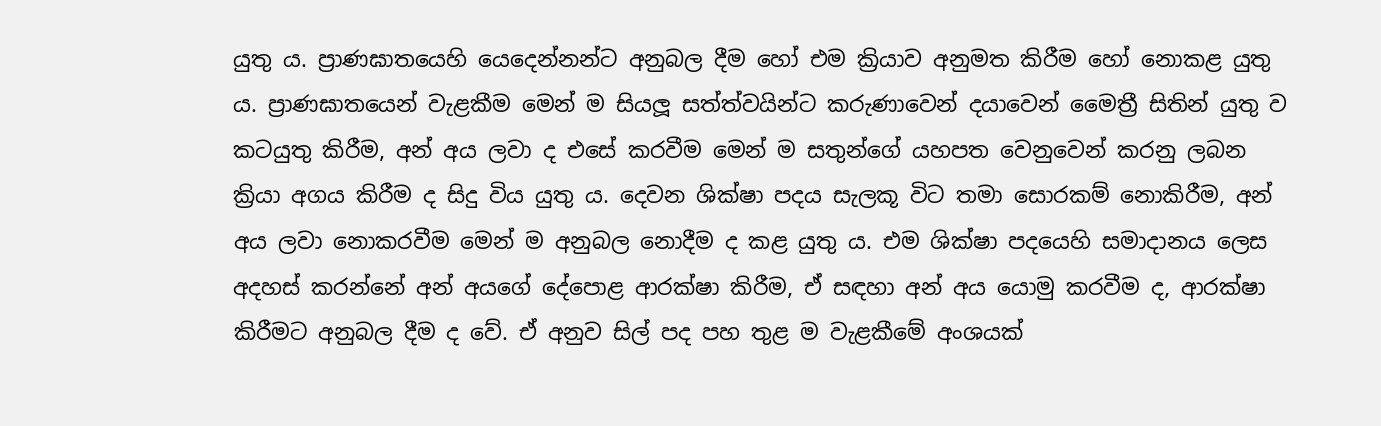යුතු ය. ප්‍රාණඝාතයෙහි යෙදෙන්නන්ට අනුබල දීම හෝ එම ක්‍රියාව අනුමත කිරීම හෝ නොකළ යුතු ය. ප්‍රාණඝාතයෙන් වැළකීම මෙන් ම සියලූ සත්ත්වයින්ට කරුණාවෙන් දයාවෙන් මෛත්‍රී සිතින් යුතු ව කටයුතු කිරීම, අන් අය ලවා ද එසේ කරවීම මෙන් ම සතුන්ගේ යහපත වෙනුවෙන් කරනු ලබන ක්‍රියා අගය කිරීම ද සිදු විය යුතු ය. දෙවන ශික්ෂා පදය සැලකූ විට තමා සොරකම් නොකිරීම, අන් අය ලවා නොකරවීම මෙන් ම අනුබල නොදීම ද කළ යුතු ය. එම ශික්ෂා පදයෙහි සමාදානය ලෙස අදහස් කරන්නේ අන් අයගේ දේපොළ ආරක්ෂා කිරීම, ඒ සඳහා අන් අය යොමු කරවීම ද, ආරක්ෂා කිරීමට අනුබල දීම ද වේ. ඒ අනුව සිල් පද පහ තුළ ම වැළකීමේ අංශයක්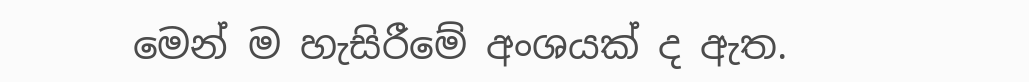මෙන් ම හැසිරීමේ අංශයක් ද ඇත.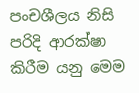පංචශීලය නිසි පරිදි ආරක්ෂා කිරීම යනු මෙම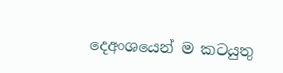දෙඅංශයෙන් ම කටයුතු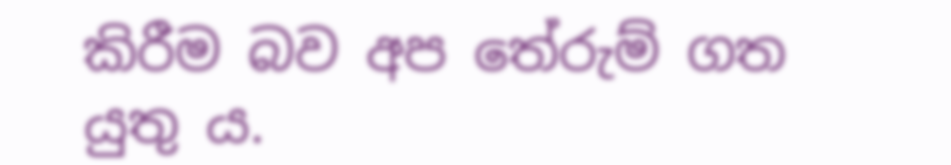කිරීම බව අප තේරුම් ගත යුතු ය.